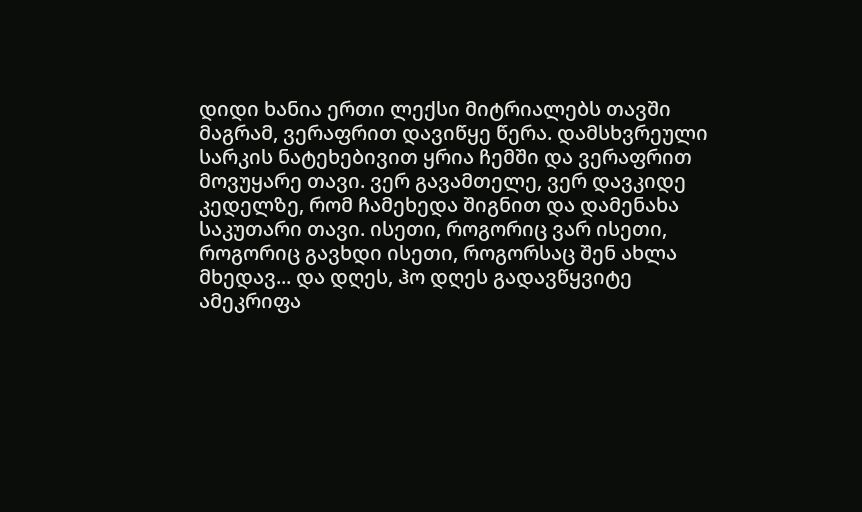დიდი ხანია ერთი ლექსი მიტრიალებს თავში მაგრამ, ვერაფრით დავიწყე წერა. დამსხვრეული სარკის ნატეხებივით ყრია ჩემში და ვერაფრით მოვუყარე თავი. ვერ გავამთელე, ვერ დავკიდე კედელზე, რომ ჩამეხედა შიგნით და დამენახა საკუთარი თავი. ისეთი, როგორიც ვარ ისეთი, როგორიც გავხდი ისეთი, როგორსაც შენ ახლა მხედავ... და დღეს, ჰო დღეს გადავწყვიტე ამეკრიფა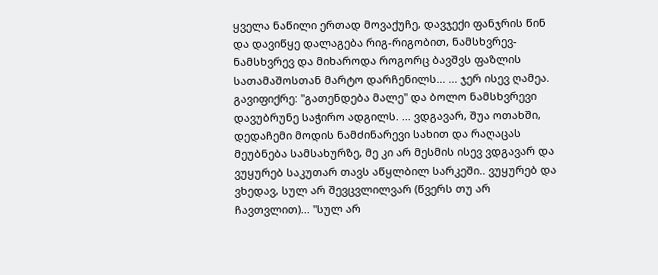ყველა ნაწილი ერთად მოვაქუჩე, დავჯექი ფანჯრის წინ და დავიწყე დალაგება რიგ-რიგობით, ნამსხვრევ-ნამსხვრევ და მიხაროდა როგორც ბავშვს ფაზლის სათამაშოსთან მარტო დარჩენილს... ... ჯერ ისევ ღამეა. გავიფიქრე: "გათენდება მალე" და ბოლო ნამსხვრევი დავუბრუნე საჭირო ადგილს. ... ვდგავარ, შუა ოთახში, დედაჩემი მოდის ნამძინარევი სახით და რაღაცას მეუბნება სამსახურზე, მე კი არ მესმის ისევ ვდგავარ და ვუყურებ საკუთარ თავს აწყლბილ სარკეში.. ვუყურებ და ვხედავ, სულ არ შევცვლილვარ (წვერს თუ არ ჩავთვლით)... "სულ არ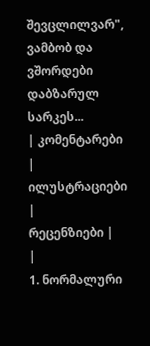შევცლილვარ", ვამბობ და ვშორდები დაბზარულ სარკეს...
| კომენტარები |
ილუსტრაციები |
რეცენზიები |
|
1. ნორმალური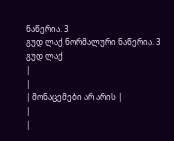ნაწერია. 3
გუდ ლაქ ნორმალური ნაწერია. 3
გუდ ლაქ
|
|
| მონაცემები არ არის |
|
|